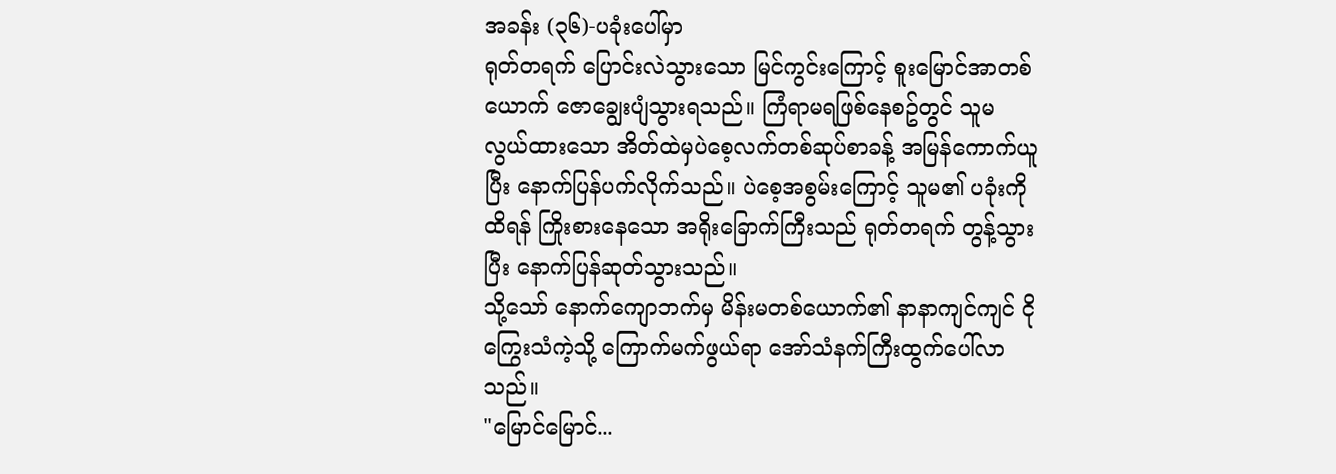အခန်း (၃၆)-ပခုံးပေါ်မှာ
ရုတ်တရက် ပြောင်းလဲသွားသော မြင်ကွင်းကြောင့် စူးမြောင်အာတစ်ယောက် ဇောချွေးပျံသွားရသည်။ ကြံရာမရဖြစ်နေစဥ်တွင် သူမ လွယ်ထားသော အိတ်ထဲမှပဲစေ့လက်တစ်ဆုပ်စာခန့် အမြန်ကောက်ယူပြီး နောက်ပြန်ပက်လိုက်သည်။ ပဲစေ့အစွမ်းကြောင့် သူမ၏ ပခုံးကို ထိရန် ကြိုးစားနေသော အရိုးခြောက်ကြီးသည် ရုတ်တရက် တွန့်သွားပြီး နောက်ပြန်ဆုတ်သွားသည်။
သို့သော် နောက်ကျောဘက်မှ မိန်းမတစ်ယောက်၏ နာနာကျင်ကျင် ငိုကြွေးသံကဲ့သို့ ကြောက်မက်ဖွယ်ရာ အော်သံနက်ကြီးထွက်ပေါ်လာသည်။
"မြောင်မြောင်...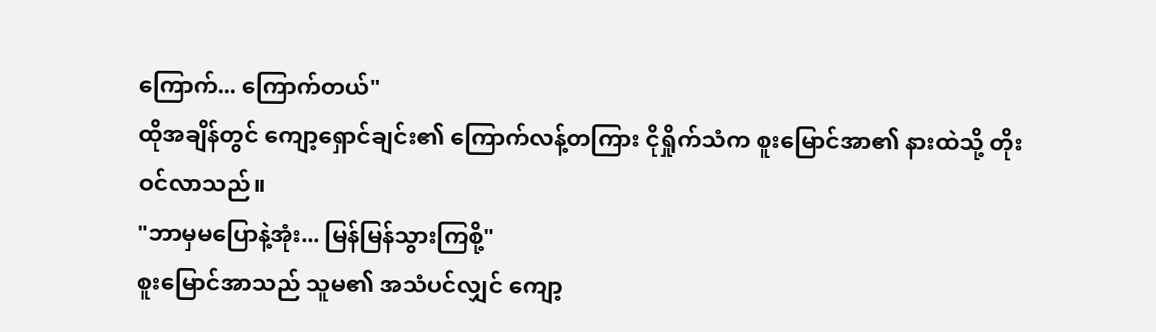ကြောက်... ကြောက်တယ်"
ထိုအချိန်တွင် ကျော့ရှောင်ချင်း၏ ကြောက်လန့်တကြား ငိုရှိုက်သံက စူးမြောင်အာ၏ နားထဲသို့ တိုးဝင်လာသည်။
"ဘာမှမပြောနဲ့အုံး... မြန်မြန်သွားကြစို့"
စူးမြောင်အာသည် သူမ၏ အသံပင်လျှင် ကျော့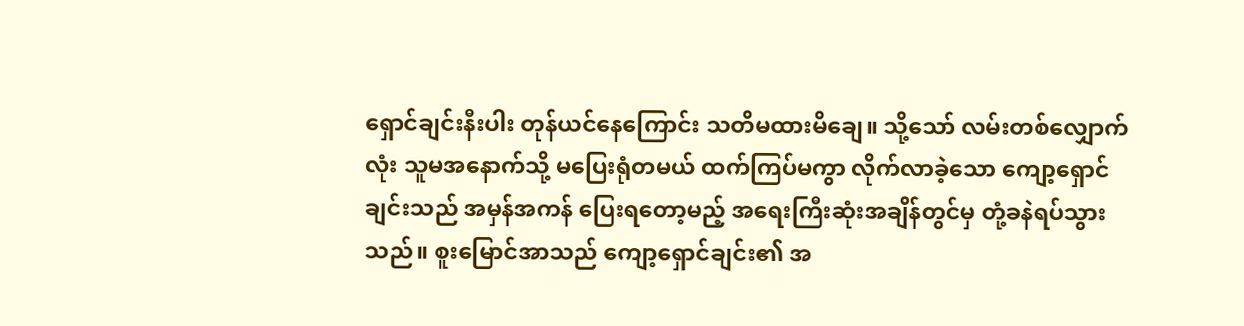ရှောင်ချင်းနီးပါး တုန်ယင်နေကြောင်း သတိမထားမိချေ။ သို့သော် လမ်းတစ်လျှောက်လုံး သူမအနောက်သို့ မပြေးရုံတမယ် ထက်ကြပ်မကွာ လိုက်လာခဲ့သော ကျော့ရှောင် ချင်းသည် အမှန်အကန် ပြေးရတော့မည့် အရေးကြီးဆုံးအချိန်တွင်မှ တုံ့ခနဲရပ်သွားသည်။ စူးမြောင်အာသည် ကျော့ရှောင်ချင်း၏ အ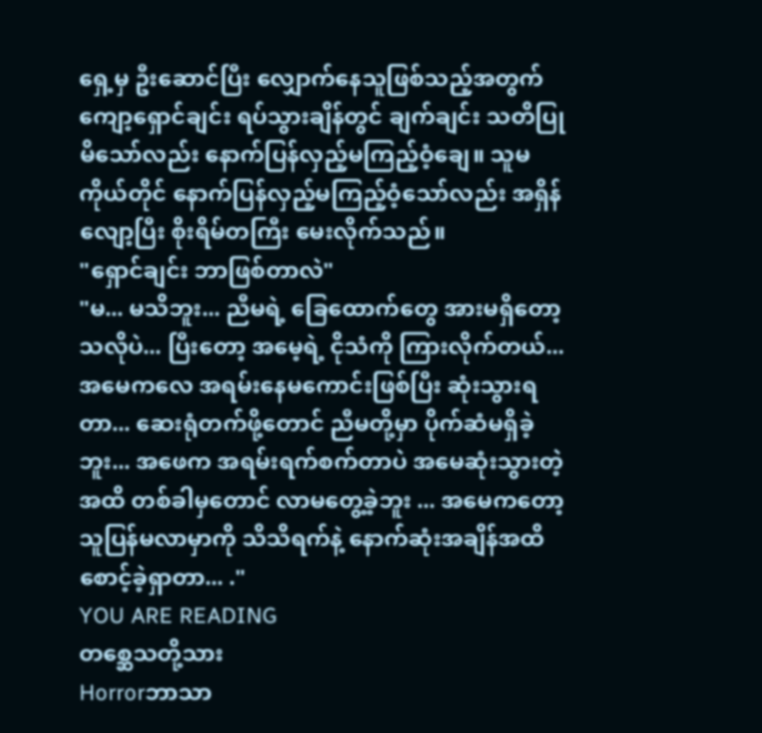ရှေ့မှ ဦးဆောင်ပြီး လျှောက်နေသူဖြစ်သည့်အတွက် ကျော့ရှောင်ချင်း ရပ်သွားချိန်တွင် ချက်ချင်း သတိပြုမိသော်လည်း နောက်ပြန်လှည့်မကြည့်ဝံ့ချေ။ သူမကိုယ်တိုင် နောက်ပြန်လှည့်မကြည့်ဝံ့သော်လည်း အရှိန်လျော့ပြီး စိုးရိမ်တကြီး မေးလိုက်သည်။
"ရှောင်ချင်း ဘာဖြစ်တာလဲ"
"မ... မသိဘူး... ညီမရဲ့ ခြေထောက်တွေ အားမရှိတော့သလိုပဲ... ပြီးတော့ အမေ့ရဲ့ ငိုသံကို ကြားလိုက်တယ်... အမေကလေ အရမ်းနေမကောင်းဖြစ်ပြီး ဆုံးသွားရတာ... ဆေးရုံတက်ဖို့တောင် ညီမတို့မှာ ပိုက်ဆံမရှိခဲ့ဘူး... အဖေက အရမ်းရက်စက်တာပဲ အမေဆုံးသွားတဲ့အထိ တစ်ခါမှတောင် လာမတွေ့ခဲ့ဘူး ... အမေကတော့သူပြန်မလာမှာကို သိသိရက်နဲ့ နောက်ဆုံးအချိန်အထိ စောင့်ခဲ့ရှာတာ... ."
YOU ARE READING
တစ္ဆေသတို့သား
Horrorဘာသာ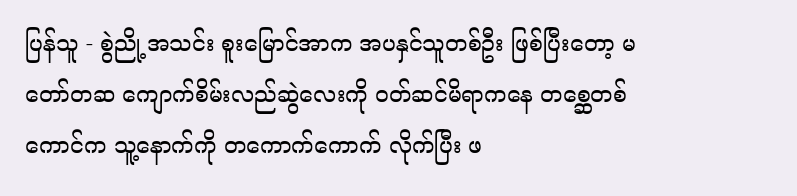ပြန်သူ - စွဲညို့အသင်း စူးမြောင်အာက အပနှင်သူတစ်ဦး ဖြစ်ပြီးတော့ မတော်တဆ ကျောက်စိမ်းလည်ဆွဲလေးကို ဝတ်ဆင်မိရာကနေ တစ္ဆေတစ်ကောင်က သူ့နောက်ကို တကောက်ကောက် လိုက်ပြီး ဖ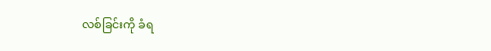လစ်ခြင်းကို ခံရ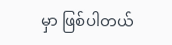မှာ ဖြစ်ပါတယ်